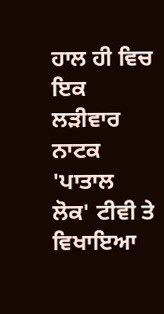ਹਾਲ ਹੀ ਵਿਚ ਇਕ ਲੜੀਵਾਰ ਨਾਟਕ 'ਪਾਤਾਲ ਲੋਕ' ਟੀਵੀ ਤੇ ਵਿਖਾਇਆ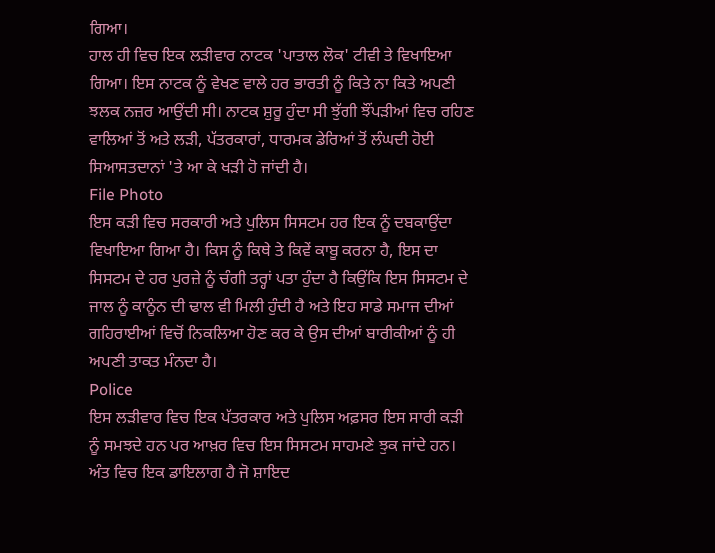ਗਿਆ।
ਹਾਲ ਹੀ ਵਿਚ ਇਕ ਲੜੀਵਾਰ ਨਾਟਕ 'ਪਾਤਾਲ ਲੋਕ' ਟੀਵੀ ਤੇ ਵਿਖਾਇਆ ਗਿਆ। ਇਸ ਨਾਟਕ ਨੂੰ ਵੇਖਣ ਵਾਲੇ ਹਰ ਭਾਰਤੀ ਨੂੰ ਕਿਤੇ ਨਾ ਕਿਤੇ ਅਪਣੀ ਝਲਕ ਨਜ਼ਰ ਆਉਂਦੀ ਸੀ। ਨਾਟਕ ਸ਼ੁਰੂ ਹੁੰਦਾ ਸੀ ਝੁੱਗੀ ਝੌਂਪੜੀਆਂ ਵਿਚ ਰਹਿਣ ਵਾਲਿਆਂ ਤੋਂ ਅਤੇ ਲੜੀ, ਪੱਤਰਕਾਰਾਂ, ਧਾਰਮਕ ਡੇਰਿਆਂ ਤੋਂ ਲੰਘਦੀ ਹੋਈ ਸਿਆਸਤਦਾਨਾਂ 'ਤੇ ਆ ਕੇ ਖੜੀ ਹੋ ਜਾਂਦੀ ਹੈ।
File Photo
ਇਸ ਕੜੀ ਵਿਚ ਸਰਕਾਰੀ ਅਤੇ ਪੁਲਿਸ ਸਿਸਟਮ ਹਰ ਇਕ ਨੂੰ ਦਬਕਾਉਂਦਾ ਵਿਖਾਇਆ ਗਿਆ ਹੈ। ਕਿਸ ਨੂੰ ਕਿਥੇ ਤੇ ਕਿਵੇਂ ਕਾਬੂ ਕਰਨਾ ਹੈ, ਇਸ ਦਾ ਸਿਸਟਮ ਦੇ ਹਰ ਪੁਰਜ਼ੇ ਨੂੰ ਚੰਗੀ ਤਰ੍ਹਾਂ ਪਤਾ ਹੁੰਦਾ ਹੈ ਕਿਉਂਕਿ ਇਸ ਸਿਸਟਮ ਦੇ ਜਾਲ ਨੂੰ ਕਾਨੂੰਨ ਦੀ ਢਾਲ ਵੀ ਮਿਲੀ ਹੁੰਦੀ ਹੈ ਅਤੇ ਇਹ ਸਾਡੇ ਸਮਾਜ ਦੀਆਂ ਗਹਿਰਾਈਆਂ ਵਿਚੋਂ ਨਿਕਲਿਆ ਹੋਣ ਕਰ ਕੇ ਉਸ ਦੀਆਂ ਬਾਰੀਕੀਆਂ ਨੂੰ ਹੀ ਅਪਣੀ ਤਾਕਤ ਮੰਨਦਾ ਹੈ।
Police
ਇਸ ਲੜੀਵਾਰ ਵਿਚ ਇਕ ਪੱਤਰਕਾਰ ਅਤੇ ਪੁਲਿਸ ਅਫ਼ਸਰ ਇਸ ਸਾਰੀ ਕੜੀ ਨੂੰ ਸਮਝਦੇ ਹਨ ਪਰ ਆਖ਼ਰ ਵਿਚ ਇਸ ਸਿਸਟਮ ਸਾਹਮਣੇ ਝੁਕ ਜਾਂਦੇ ਹਨ। ਅੰਤ ਵਿਚ ਇਕ ਡਾਇਲਾਗ ਹੈ ਜੋ ਸ਼ਾਇਦ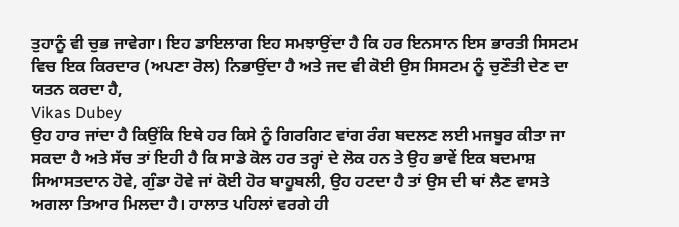ਤੁਹਾਨੂੰ ਵੀ ਚੁਭ ਜਾਵੇਗਾ। ਇਹ ਡਾਇਲਾਗ ਇਹ ਸਮਝਾਉਂਦਾ ਹੈ ਕਿ ਹਰ ਇਨਸਾਨ ਇਸ ਭਾਰਤੀ ਸਿਸਟਮ ਵਿਚ ਇਕ ਕਿਰਦਾਰ (ਅਪਣਾ ਰੋਲ) ਨਿਭਾਉਂਦਾ ਹੈ ਅਤੇ ਜਦ ਵੀ ਕੋਈ ਉਸ ਸਿਸਟਮ ਨੂੰ ਚੁਣੌਤੀ ਦੇਣ ਦਾ ਯਤਨ ਕਰਦਾ ਹੈ,
Vikas Dubey
ਉਹ ਹਾਰ ਜਾਂਦਾ ਹੈ ਕਿਉਂਕਿ ਇਥੇ ਹਰ ਕਿਸੇ ਨੂੰ ਗਿਰਗਿਟ ਵਾਂਗ ਰੰਗ ਬਦਲਣ ਲਈ ਮਜਬੂਰ ਕੀਤਾ ਜਾ ਸਕਦਾ ਹੈ ਅਤੇ ਸੱਚ ਤਾਂ ਇਹੀ ਹੈ ਕਿ ਸਾਡੇ ਕੋਲ ਹਰ ਤਰ੍ਹਾਂ ਦੇ ਲੋਕ ਹਨ ਤੇ ਉਹ ਭਾਵੇਂ ਇਕ ਬਦਮਾਸ਼ ਸਿਆਸਤਦਾਨ ਹੋਵੇ, ਗੁੰਡਾ ਹੋਵੇ ਜਾਂ ਕੋਈ ਹੋਰ ਬਾਹੂਬਲੀ, ਉਹ ਹਟਦਾ ਹੈ ਤਾਂ ਉਸ ਦੀ ਥਾਂ ਲੈਣ ਵਾਸਤੇ ਅਗਲਾ ਤਿਆਰ ਮਿਲਦਾ ਹੈ। ਹਾਲਾਤ ਪਹਿਲਾਂ ਵਰਗੇ ਹੀ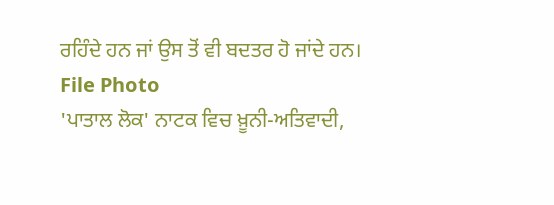ਰਹਿੰਦੇ ਹਨ ਜਾਂ ਉਸ ਤੋਂ ਵੀ ਬਦਤਰ ਹੋ ਜਾਂਦੇ ਹਨ।
File Photo
'ਪਾਤਾਲ ਲੋਕ' ਨਾਟਕ ਵਿਚ ਖ਼ੂਨੀ-ਅਤਿਵਾਦੀ,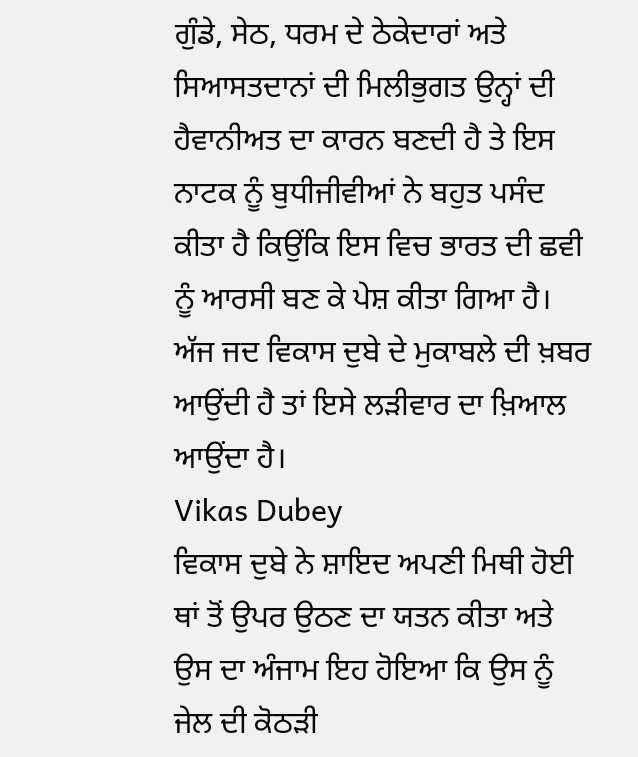ਗੁੰਡੇ, ਸੇਠ, ਧਰਮ ਦੇ ਠੇਕੇਦਾਰਾਂ ਅਤੇ ਸਿਆਸਤਦਾਨਾਂ ਦੀ ਮਿਲੀਭੁਗਤ ਉਨ੍ਹਾਂ ਦੀ ਹੈਵਾਨੀਅਤ ਦਾ ਕਾਰਨ ਬਣਦੀ ਹੈ ਤੇ ਇਸ ਨਾਟਕ ਨੂੰ ਬੁਧੀਜੀਵੀਆਂ ਨੇ ਬਹੁਤ ਪਸੰਦ ਕੀਤਾ ਹੈ ਕਿਉਂਕਿ ਇਸ ਵਿਚ ਭਾਰਤ ਦੀ ਛਵੀ ਨੂੰ ਆਰਸੀ ਬਣ ਕੇ ਪੇਸ਼ ਕੀਤਾ ਗਿਆ ਹੈ। ਅੱਜ ਜਦ ਵਿਕਾਸ ਦੁਬੇ ਦੇ ਮੁਕਾਬਲੇ ਦੀ ਖ਼ਬਰ ਆਉਂਦੀ ਹੈ ਤਾਂ ਇਸੇ ਲੜੀਵਾਰ ਦਾ ਖ਼ਿਆਲ ਆਉਂਦਾ ਹੈ।
Vikas Dubey
ਵਿਕਾਸ ਦੁਬੇ ਨੇ ਸ਼ਾਇਦ ਅਪਣੀ ਮਿਥੀ ਹੋਈ ਥਾਂ ਤੋਂ ਉਪਰ ਉਠਣ ਦਾ ਯਤਨ ਕੀਤਾ ਅਤੇ ਉਸ ਦਾ ਅੰਜਾਮ ਇਹ ਹੋਇਆ ਕਿ ਉਸ ਨੂੰ ਜੇਲ ਦੀ ਕੋਠੜੀ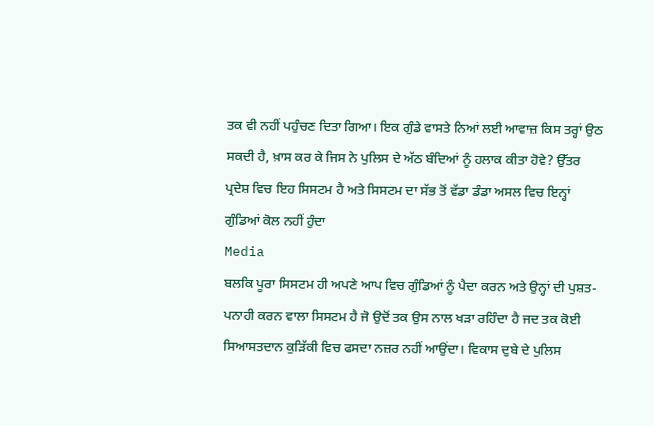ਤਕ ਵੀ ਨਹੀਂ ਪਹੁੰਚਣ ਦਿਤਾ ਗਿਆ। ਇਕ ਗੁੰਡੇ ਵਾਸਤੇ ਨਿਆਂ ਲਈ ਆਵਾਜ਼ ਕਿਸ ਤਰ੍ਹਾਂ ਉਠ ਸਕਦੀ ਹੈ, ਖ਼ਾਸ ਕਰ ਕੇ ਜਿਸ ਨੇ ਪੁਲਿਸ ਦੇ ਅੱਠ ਬੰਦਿਆਂ ਨੂੰ ਹਲਾਕ ਕੀਤਾ ਹੋਵੇ? ਉੱਤਰ ਪ੍ਰਦੇਸ਼ ਵਿਚ ਇਹ ਸਿਸਟਮ ਹੈ ਅਤੇ ਸਿਸਟਮ ਦਾ ਸੱਭ ਤੋਂ ਵੱਡਾ ਡੰਡਾ ਅਸਲ ਵਿਚ ਇਨ੍ਹਾਂ ਗੁੰਡਿਆਂ ਕੋਲ ਨਹੀਂ ਹੁੰਦਾ
Media
ਬਲਕਿ ਪੂਰਾ ਸਿਸਟਮ ਹੀ ਅਪਣੇ ਆਪ ਵਿਚ ਗੁੰਡਿਆਂ ਨੂੰ ਪੈਦਾ ਕਰਨ ਅਤੇ ਉਨ੍ਹਾਂ ਦੀ ਪੁਸ਼ਤ-ਪਨਾਹੀ ਕਰਨ ਵਾਲਾ ਸਿਸਟਮ ਹੈ ਜੋ ਉਦੋਂ ਤਕ ਉਸ ਨਾਲ ਖੜਾ ਰਹਿੰਦਾ ਹੈ ਜਦ ਤਕ ਕੋਈ ਸਿਆਸਤਦਾਨ ਕੁੜਿੱਕੀ ਵਿਚ ਫਸਦਾ ਨਜ਼ਰ ਨਹੀਂ ਆਉਂਦਾ। ਵਿਕਾਸ ਦੁਬੇ ਦੇ ਪੁਲਿਸ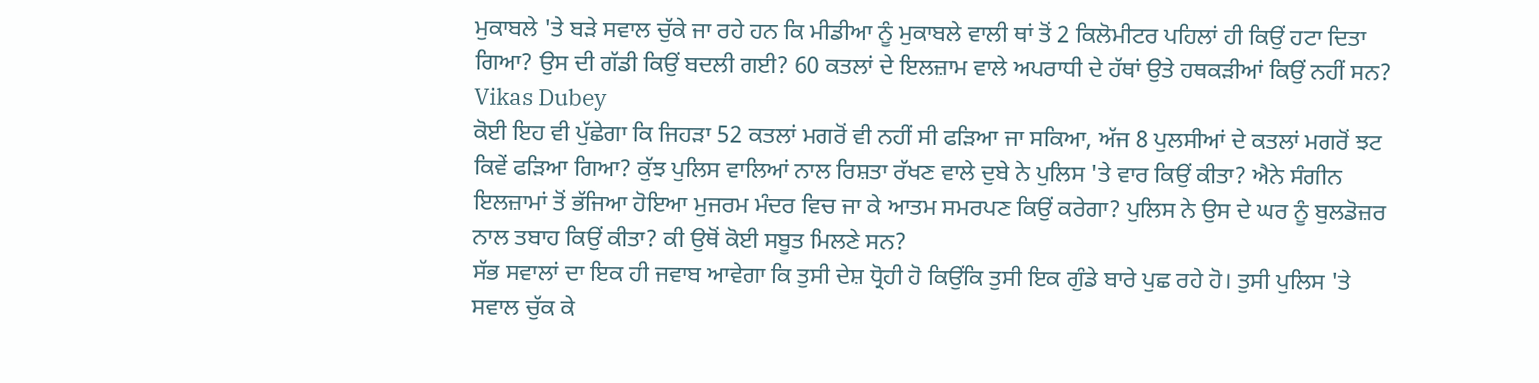ਮੁਕਾਬਲੇ 'ਤੇ ਬੜੇ ਸਵਾਲ ਚੁੱਕੇ ਜਾ ਰਹੇ ਹਨ ਕਿ ਮੀਡੀਆ ਨੂੰ ਮੁਕਾਬਲੇ ਵਾਲੀ ਥਾਂ ਤੋਂ 2 ਕਿਲੋਮੀਟਰ ਪਹਿਲਾਂ ਹੀ ਕਿਉਂ ਹਟਾ ਦਿਤਾ ਗਿਆ? ਉਸ ਦੀ ਗੱਡੀ ਕਿਉਂ ਬਦਲੀ ਗਈ? 60 ਕਤਲਾਂ ਦੇ ਇਲਜ਼ਾਮ ਵਾਲੇ ਅਪਰਾਧੀ ਦੇ ਹੱਥਾਂ ਉਤੇ ਹਥਕੜੀਆਂ ਕਿਉਂ ਨਹੀਂ ਸਨ?
Vikas Dubey
ਕੋਈ ਇਹ ਵੀ ਪੁੱਛੇਗਾ ਕਿ ਜਿਹੜਾ 52 ਕਤਲਾਂ ਮਗਰੋਂ ਵੀ ਨਹੀਂ ਸੀ ਫੜਿਆ ਜਾ ਸਕਿਆ, ਅੱਜ 8 ਪੁਲਸੀਆਂ ਦੇ ਕਤਲਾਂ ਮਗਰੋਂ ਝਟ ਕਿਵੇਂ ਫੜਿਆ ਗਿਆ? ਕੁੱਝ ਪੁਲਿਸ ਵਾਲਿਆਂ ਨਾਲ ਰਿਸ਼ਤਾ ਰੱਖਣ ਵਾਲੇ ਦੁਬੇ ਨੇ ਪੁਲਿਸ 'ਤੇ ਵਾਰ ਕਿਉਂ ਕੀਤਾ? ਐਨੇ ਸੰਗੀਨ ਇਲਜ਼ਾਮਾਂ ਤੋਂ ਭੱਜਿਆ ਹੋਇਆ ਮੁਜਰਮ ਮੰਦਰ ਵਿਚ ਜਾ ਕੇ ਆਤਮ ਸਮਰਪਣ ਕਿਉਂ ਕਰੇਗਾ? ਪੁਲਿਸ ਨੇ ਉਸ ਦੇ ਘਰ ਨੂੰ ਬੁਲਡੋਜ਼ਰ ਨਾਲ ਤਬਾਹ ਕਿਉਂ ਕੀਤਾ? ਕੀ ਉਥੋਂ ਕੋਈ ਸਬੂਤ ਮਿਲਣੇ ਸਨ?
ਸੱਭ ਸਵਾਲਾਂ ਦਾ ਇਕ ਹੀ ਜਵਾਬ ਆਵੇਗਾ ਕਿ ਤੁਸੀ ਦੇਸ਼ ਧ੍ਰੋਹੀ ਹੋ ਕਿਉਂਕਿ ਤੁਸੀ ਇਕ ਗੁੰਡੇ ਬਾਰੇ ਪੁਛ ਰਹੇ ਹੋ। ਤੁਸੀ ਪੁਲਿਸ 'ਤੇ ਸਵਾਲ ਚੁੱਕ ਕੇ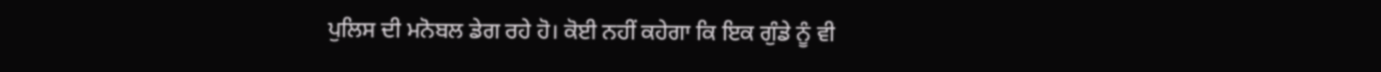ਪੁਲਿਸ ਦੀ ਮਨੋਬਲ ਡੇਗ ਰਹੇ ਹੋ। ਕੋਈ ਨਹੀਂ ਕਹੇਗਾ ਕਿ ਇਕ ਗੁੰਡੇ ਨੂੰ ਵੀ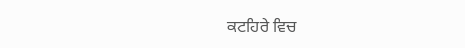ਕਟਹਿਰੇ ਵਿਚ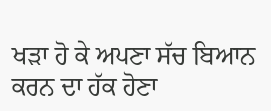ਖੜਾ ਹੋ ਕੇ ਅਪਣਾ ਸੱਚ ਬਿਆਨ ਕਰਨ ਦਾ ਹੱਕ ਹੋਣਾ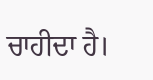ਚਾਹੀਦਾ ਹੈ।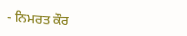- ਨਿਮਰਤ ਕੌਰ